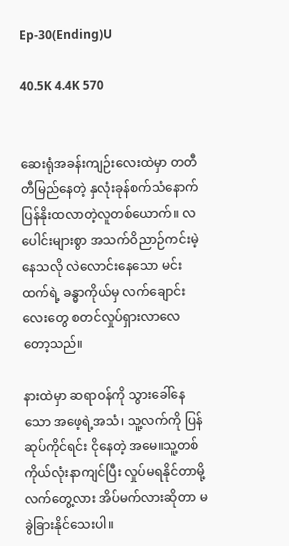Ep-30(Ending)U

40.5K 4.4K 570


ဆေးရုံအခန်းကျဉ်းလေးထဲမှာ တတီတီမြည်နေတဲ့ နှလုံးခုန်စက်သံနောက် ပြန်နိုးထလာတဲ့လူတစ်ယောက်။ လပေါင်းများစွာ အသက်ဝိညာဉ်ကင်းမဲ့နေသလို လဲလောင်းနေသော မင်းထက်ရဲ့ ခန္ဓာကိုယ်မှ လက်ချောင်းလေးတွေ စတင်လှုပ်ရှားလာလေတော့သည်။

နားထဲမှာ ဆရာဝန်ကို သွားခေါ်နေသော အဖေ့ရဲ့အသံ၊ သူ့လက်ကို ပြန်ဆုပ်ကိုင်ရင်း ငိုနေတဲ့ အမေ။သူ့တစ်ကိုယ်လုံးနာကျင်ပြီး လှုပ်မရနိုင်တာမို့ လက်တွေ့လား အိပ်မက်လားဆိုတာ မခွဲခြားနိုင်သေးပါ။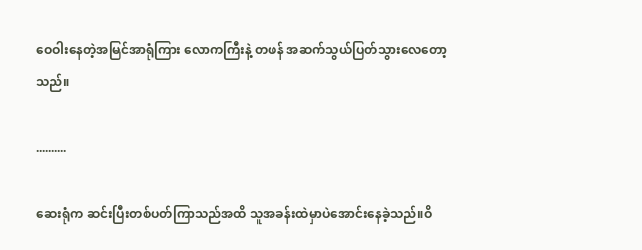ဝေဝါးနေတဲ့အမြင်အာရုံကြား လောကကြီးနဲ့ တဖန် အဆက်သွယ်ပြတ်သွားလေတော့သည်။

..........

ဆေးရုံက ဆင်းပြီးတစ်ပတ်ကြာသည်အထိ သူအခန်းထဲမှာပဲအောင်းနေခဲ့သည်။ဝိ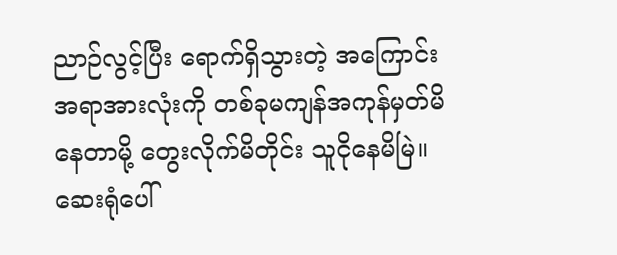ညာဉ်လွင့်ပြီး ရောက်ရှိသွားတဲ့ အကြောင်းအရာအားလုံးကို တစ်ခုမကျန်အကုန်မှတ်မိနေတာမို့ တွေးလိုက်မိတိုင်း သူငိုနေမိမြဲ။ဆေးရုံပေါ်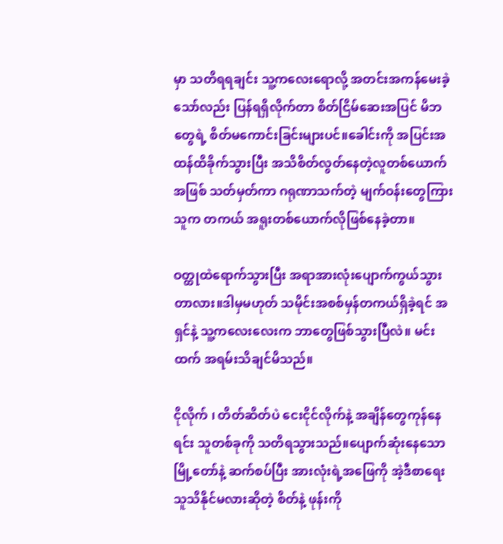မှာ သတိရရချင်း သူ့ကလေးရောလို့ အတင်းအကန်မေးခဲ့သော်လည်း ပြန်ရရှိလိုက်တာ စိတ်ငြိမ်ဆေးအပြင် မိဘတွေရဲ့ စိတ်မကောင်းခြင်းများပင်။ခေါင်းကို အပြင်းအထန်ထိခိုက်သွားပြီး အသိစိတ်လွတ်နေတဲ့လူတစ်ယောက်အဖြစ် သတ်မှတ်ကာ ဂရုဏာသက်တဲ့ မျက်ဝန်းတွေကြား သူက တကယ် အရူးတစ်ယောက်လိုဖြစ်နေခဲ့တာ။

ဝတ္ထုထဲရောက်သွားပြီး အရာအားလုံးပျောက်ကွယ်သွားတာလား။ဒါမှမဟုတ် သမိုင်းအစစ်မှန်တကယ်ရှိခဲ့ရင် အရှင်နဲ့ သူ့ကလေးလေးက ဘာတွေဖြစ်သွားပြီလဲ။ မင်းထက် အရမ်းသိချင်မိသည်။

ငိုလိုက် ၊ တိတ်ဆိတ်ပဲ ငေးငိုင်လိုက်နဲ့ အချိန်တွေကုန်နေရင်း သူတစ်ခုကို သတိရသွားသည်။ပျောက်ဆုံးနေသော မြို့တော်နဲ့ ဆက်စပ်ပြီး အားလုံးရဲ့အဖြေကို အဲ့ဒီစာရေးသူသိနိုင်မလားဆိုတဲ့ စိတ်နဲ့ ဖုန်းကို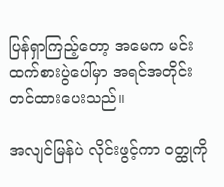ပြန်ရှာကြည့်တော့ အမေက မင်းထက်စားပွဲပေါ်မှာ အရင်အတိုင်းတင်ထားပေးသည်။

အလျင်မြန်ပဲ လိုင်းဖွင့်ကာ ဝတ္ထုကို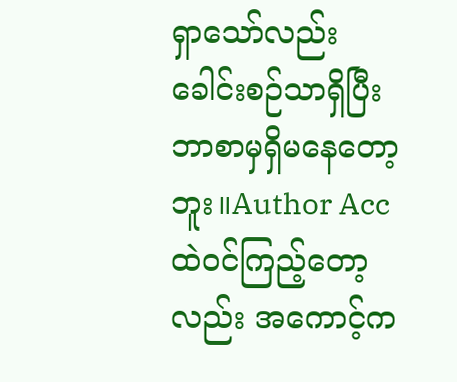ရှာသော်လည်း ခေါင်းစဉ်သာရှိပြီး ဘာစာမှရှိမနေတော့ဘူး။Author Acc ထဲဝင်ကြည့်တော့လည်း အကောင့်က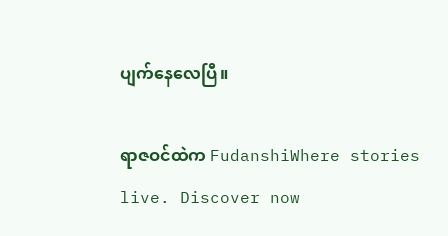ပျက်နေလေပြီ။

ရာဇဝင်ထဲက FudanshiWhere stories live. Discover now